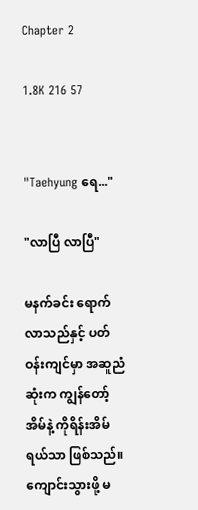Chapter 2

1.8K 216 57


"Taehyung ရေ..."

"လာပြီ လာပြီ"

မနက်ခင်း ရောက်လာသည်နှင့် ပတ်ဝန်းကျင်မှာ အဆူညံဆုံးက ကျွန်တော့်အိမ်နဲ့ ကိုရိန်းအိမ်ရယ်သာ ဖြစ်သည်။ ကျောင်းသွားဖို့ မ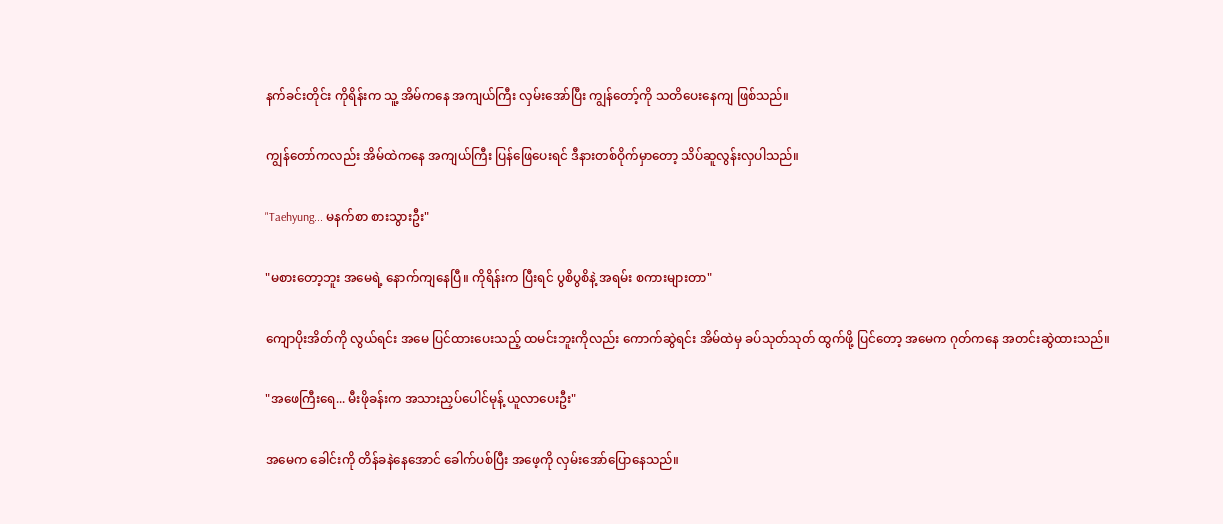နက်ခင်းတိုင်း ကိုရိန်းက သူ့ အိမ်ကနေ အကျယ်ကြီး လှမ်းအော်ပြီး ကျွန်တော့်ကို သတိပေးနေကျ ဖြစ်သည်။

ကျွန်တော်ကလည်း အိမ်ထဲကနေ အကျယ်ကြီး ပြန်ဖြေပေးရင် ဒီနားတစ်ဝိုက်မှာတော့ သိပ်ဆူလွန်းလှပါသည်။

"Taehyung... မနက်စာ စားသွားဦး"

"မစားတော့ဘူး အမေရဲ့ နောက်ကျနေပြီ။ ကိုရိန်းက ပြီးရင် ပွစိပွစိနဲ့ အရမ်း စကားများတာ"

ကျောပိုးအိတ်ကို လွယ်ရင်း အမေ ပြင်ထားပေးသည့် ထမင်းဘူးကိုလည်း ကောက်ဆွဲရင်း အိမ်ထဲမှ ခပ်သုတ်သုတ် ထွက်ဖို့ ပြင်တော့ အမေက ဂုတ်ကနေ အတင်းဆွဲထားသည်။

"အဖေကြီးရေ... မီးဖိုခန်းက အသားညှပ်ပေါင်မုန့် ယူလာပေးဦး"

အမေက ခေါင်းကို တိန်ခနဲနေအောင် ခေါက်ပစ်ပြီး အဖေ့ကို လှမ်းအော်ပြောနေသည်။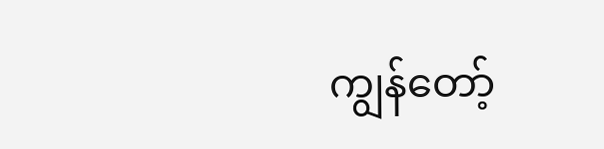ကျွန်တော့်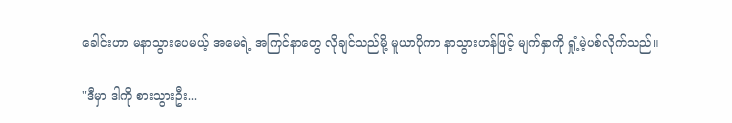ခေါင်းဟာ မနာသွားပေမယ့် အမေရဲ့ အကြင်နာတွေ လိုချင်သည်မို့ မူယာပိုကာ နာသွားဟန်ဖြင့် မျက်နှာကို ရှုံ့မဲ့ပစ်လိုက်သည်။

"ဒီမှာ ဒါကို စားသွားဦး...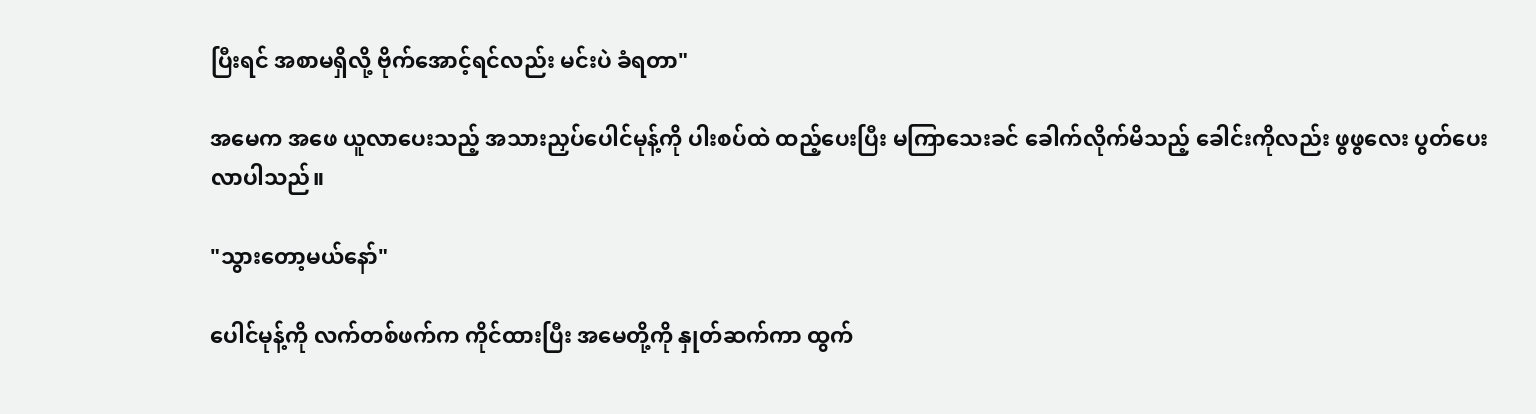ပြီးရင် အစာမရှိလို့ ဗိုက်အောင့်ရင်လည်း မင်းပဲ ခံရတာ"

အမေက အဖေ ယူလာပေးသည့် အသားညှပ်ပေါင်မုန့်ကို ပါးစပ်ထဲ ထည့်ပေးပြီး မကြာသေးခင် ခေါက်လိုက်မိသည့် ခေါင်းကိုလည်း ဖွဖွလေး ပွတ်ပေးလာပါသည်။

"သွားတော့မယ်နော်"

ပေါင်မုန့်ကို လက်တစ်ဖက်က ကိုင်ထားပြီး အမေတို့ကို နှုတ်ဆက်ကာ ထွက်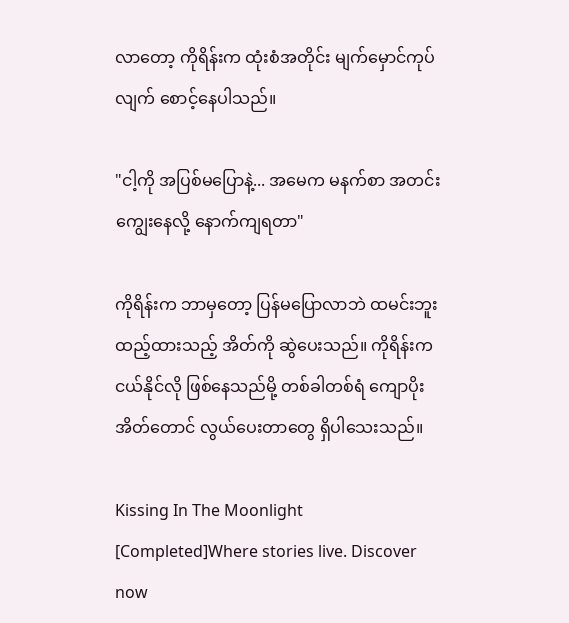လာတော့ ကိုရိန်းက ထုံးစံအတိုင်း မျက်မှောင်ကုပ်လျက် စောင့်နေပါသည်။

"ငါ့ကို အပြစ်မပြောနဲ့... အမေက မနက်စာ အတင်းကျွေးနေလို့ နောက်ကျရတာ"

ကိုရိန်းက ဘာမှတော့ ပြန်မပြောလာဘဲ ထမင်းဘူး ထည့်ထားသည့် အိတ်ကို ဆွဲပေးသည်။ ကိုရိန်းက ငယ်နိုင်လို ဖြစ်နေသည်မို့ တစ်ခါတစ်ရံ ကျောပိုးအိတ်တောင် လွယ်ပေးတာတွေ ရှိပါသေးသည်။

Kissing In The Moonlight [Completed]Where stories live. Discover now